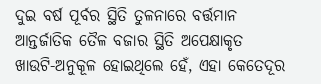ଦୁଇ ବର୍ଷ ପୂର୍ବର ସ୍ଥିତି ତୁଳନାରେ ବର୍ତ୍ତମାନ ଆନ୍ତର୍ଜାତିକ ତୈଳ ବଜାର ସ୍ଥିତି ଅପେକ୍ଷାକୃତ ଖାଉଟି-ଅନୁକୂଳ ହୋଇଥିଲେ ହେଁ, ଏହା କେତେଦୂର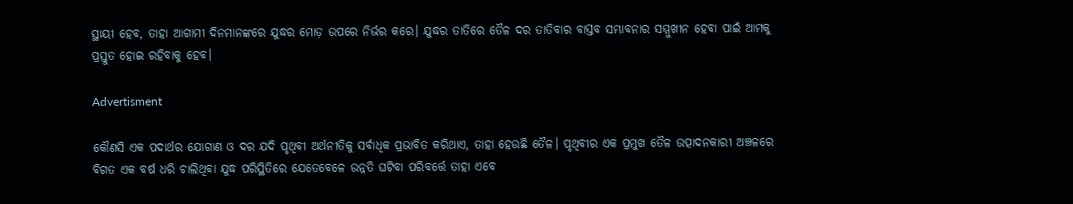ସ୍ଥାୟୀ ହେବ, ତାହା ଆଗାମୀ ଦିନମାନଙ୍କରେ ଯୁଦ୍ଧର ମୋଡ଼ ଉପରେ ନିର୍ଭର କରେ। ଯୁଦ୍ଧର ତାତିରେ ତୈଳ ଦର ତାତିବାର ବାସ୍ତବ ସମ୍ଭାବନାର ସମ୍ମୁଖୀନ ହେବା ପାଇଁ ଆମକୁ ପ୍ରସ୍ତୁତ ହୋଇ ରହିବାକୁ ହେବ।

Advertisment

କୌଣସି ଏକ ପଦାର୍ଥର ଯୋଗାଣ ଓ ଦର ଯଦି ପୃଥିବୀ ଅର୍ଥନୀତିକୁ ସର୍ବାଧିକ ପ୍ରଭାବିତ କରିଥାଏ, ତାହା ହେଉଛି ତୈଳ। ପୃଥିବୀର ଏକ ପ୍ରମୁଖ ତୈଳ ଉତ୍ପାଦନକାରୀ ଅଞ୍ଚଳରେ ବିଗତ ଏକ ବର୍ଷ ଧରି ଚାଲିଥିବା ଯୁଦ୍ଧ ପରିସ୍ଥିତିରେ ଯେତେବେଳେ ଉନ୍ନତି ଘଟିବା ପରିବର୍ତ୍ତେ ତାହା ଏବେ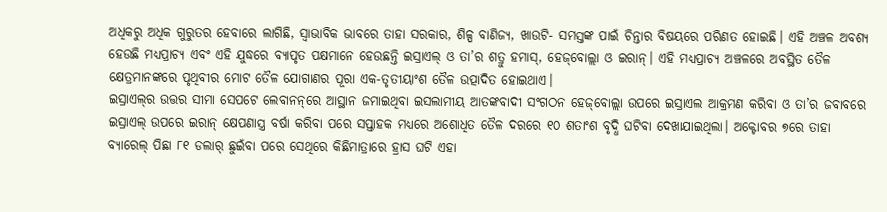ଅଧିକରୁ ଅଧିକ ଗୁରୁତର ହେବାରେ ଲାଗିଛି, ସ୍ବାଭାବିକ ଭାବରେ ତାହା ସରକାର, ଶିଳ୍ପ ବାଣିଜ୍ୟ, ଖାଉଟି- ସମସ୍ତଙ୍କ ପାଇଁ ଚିନ୍ତାର ବିଷୟରେ ପରିଣତ ହୋଇଛି। ଏହି ଅଞ୍ଚଳ ଅବଶ୍ୟ ହେଉଛି ମଧ୍ୟପ୍ରାଚ୍ୟ ଏବଂ ଏହି ଯୁଦ୍ଧରେ ବ୍ୟାପୃତ ପକ୍ଷମାନେ ହେଉଛନ୍ତି ଇସ୍ରାଏଲ୍ ଓ ତା’ର ଶତ୍ରୁ ହମାସ୍, ହେଜ୍‌ବୋଲ୍ଲା ଓ ଇରାନ୍। ଏହି ମଧ୍ୟପ୍ରାଚ୍ୟ ଅଞ୍ଚଳରେ ଅବସ୍ଥିତ ତୈଳ କ୍ଷେତ୍ରମାନଙ୍କରେ ପୃଥିବୀର ମୋଟ ତୈଳ ଯୋଗାଣର ପୂରା ଏକ-ତୃତୀୟାଂଶ ତୈଳ ଉତ୍ପାଦିତ ହୋଇଥାଏ।
ଇସ୍ରାଏଲ୍‌ର ଉତ୍ତର ସୀମା ସେପଟେ ଲେବାନନ୍‌ରେ ଆସ୍ଥାନ ଜମାଇଥିବା ଇସଲାମୀୟ ଆତଙ୍କବାଦୀ ସଂଗଠନ ହେଜ୍‌ବୋଲ୍ଲା ଉପରେ ଇସ୍ରାଏଲ ଆକ୍ରମଣ କରିବା ଓ ତା’ର ଜବାବରେ ଇସ୍ରାଏଲ୍ ଉପରେ ଇରାନ୍ କ୍ଷେପଣାସ୍ତ୍ର ବର୍ଷା କରିବା ପରେ ସପ୍ତାହକ ମଧ୍ୟରେ ଅଶୋଧିତ ତୈଳ ଦରରେ ୧୦ ଶତାଂଶ ବୃଦ୍ଧି ଘଟିବା ଦେଖାଯାଇଥିଲା। ଅକ୍ଟୋବର ୭ରେ ତାହା ବ୍ୟାରେଲ୍ ପିଛା ୮୧ ଡଲାର୍ ଛୁଇଁବା ପରେ ସେଥିରେ କିଛିମାତ୍ରାରେ ହ୍ରାସ ଘଟି ଏହା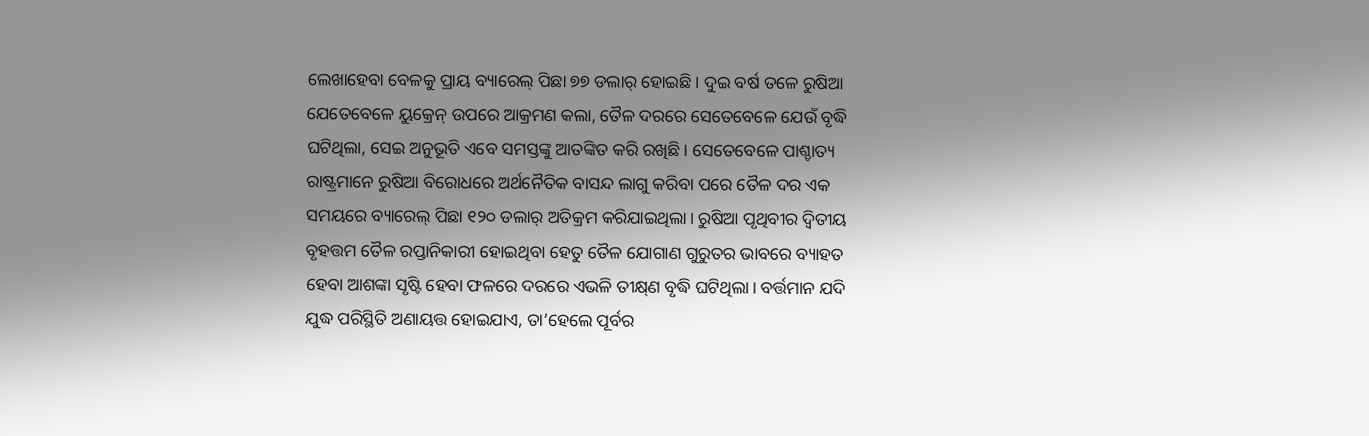ଲେଖାହେବା ବେଳକୁ ପ୍ରାୟ ବ୍ୟାରେଲ୍ ପିଛା ୭୭ ଡଲାର୍ ହୋଇଛି। ଦୁଇ ବର୍ଷ ତଳେ ରୁଷିଆ ଯେତେବେଳେ ୟୁକ୍ରେନ୍ ଉପରେ ଆକ୍ରମଣ କଲା, ତୈଳ ଦରରେ ସେତେବେଳେ ଯେଉଁ ବୃଦ୍ଧି ଘଟିଥିଲା, ସେଇ ଅନୁଭୂତି ଏବେ ସମସ୍ତଙ୍କୁ ଆତଙ୍କିତ କରି ରଖିଛି। ସେତେବେଳେ ପାଶ୍ଚାତ୍ୟ ରାଷ୍ଟ୍ରମାନେ ରୁଷିଆ ବିରୋଧରେ ଅର୍ଥନୈତିକ ବାସନ୍ଦ ଲାଗୁ କରିବା ପରେ ତୈଳ ଦର ଏକ ସମୟରେ ବ୍ୟାରେଲ୍ ପିଛା ୧୨୦ ଡଲାର୍ ଅତିକ୍ରମ କରିଯାଇଥିଲା। ରୁଷିଆ ପୃଥିବୀର ଦ୍ବିତୀୟ ବୃହତ୍ତମ ତୈଳ ରପ୍ତାନିକାରୀ ହୋଇଥିବା ହେତୁ ତୈଳ ଯୋଗାଣ ଗୁରୁତର ଭାବରେ ବ୍ୟାହତ ହେବା ଆଶଙ୍କା ସୃଷ୍ଟି ହେବା ଫଳରେ ଦରରେ ଏଭଳି ତୀକ୍ଷ୍‌ଣ ବୃଦ୍ଧି ଘଟିଥିଲା। ବର୍ତ୍ତମାନ ଯଦି ଯୁଦ୍ଧ ପରିସ୍ଥିତି ଅଣାୟତ୍ତ ହୋଇଯାଏ, ତା’ହେଲେ ପୂର୍ବର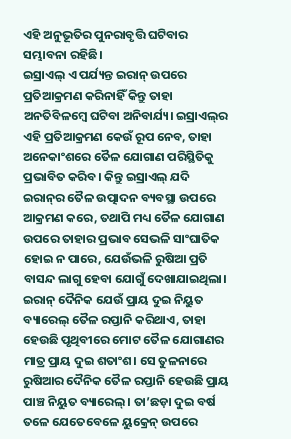ଏହି ଅନୁଭୂତିର ପୁନରାବୃତ୍ତି ଘଟିବାର ସମ୍ଭାବନା ରହିଛି।
ଇସ୍ରାଏଲ୍ ଏ ପର୍ଯ୍ୟନ୍ତ ଇରାନ୍ ଉପରେ ପ୍ରତିଆକ୍ରମଣ କରିନାହିଁ କିନ୍ତୁ ତାହା ଅନତିବିଳମ୍ବେ ଘଟିବା ଅନିବାର୍ଯ୍ୟ। ଇସ୍ରାଏଲ୍‌ର ଏହି ପ୍ରତିଆକ୍ରମଣ କେଉଁ ରୂପ ନେବ, ତାହା ଅନେକାଂଶରେ ତୈଳ ଯୋଗାଣ ପରିସ୍ଥିତିକୁ ପ୍ରଭାବିତ କରିବ। କିନ୍ତୁ ଇସ୍ରାଏଲ୍ ଯଦି ଇରାନ୍‌ର ତୈଳ ଉତ୍ପାଦନ ବ୍ୟବସ୍ଥା ଉପରେ ଆକ୍ରମଣ କରେ, ତଥାପି ମଧ୍ୟ ତୈଳ ଯୋଗାଣ ଉପରେ ତାହାର ପ୍ରଭାବ ସେଭଳି ସାଂଘାତିକ ହୋଇ ନ ପାରେ, ଯେଉଁଭଳି ରୁଷିଆ ପ୍ରତି ବାସନ୍ଦ ଲାଗୁ ହେବା ଯୋଗୁଁ ଦେଖାଯାଇଥିଲା। ଇରାନ୍ ଦୈନିକ ଯେଉଁ ପ୍ରାୟ ଦୁଇ ନିୟୁତ ବ୍ୟାରେଲ୍ ତୈଳ ରପ୍ତାନି କରିଥାଏ, ତାହା ହେଉଛି ପୃଥିବୀରେ ମୋଟ‌ ତୈଳ ଯୋଗାଣର ମାତ୍ର ପ୍ରାୟ ଦୁଇ ଶତାଂଶ। ସେ ତୁଳନାରେ ରୁଷିଆର ଦୈନିକ ତୈଳ ରପ୍ତାନି ହେଉଛି ପ୍ରାୟ ପାଞ୍ଚ ନିୟୁତ ବ୍ୟାରେଲ୍। ତା’ଛଡ଼ା ଦୁଇ ବର୍ଷ ତଳେ ଯେତେବେଳେ ୟୁକ୍ରେନ୍ ଉପରେ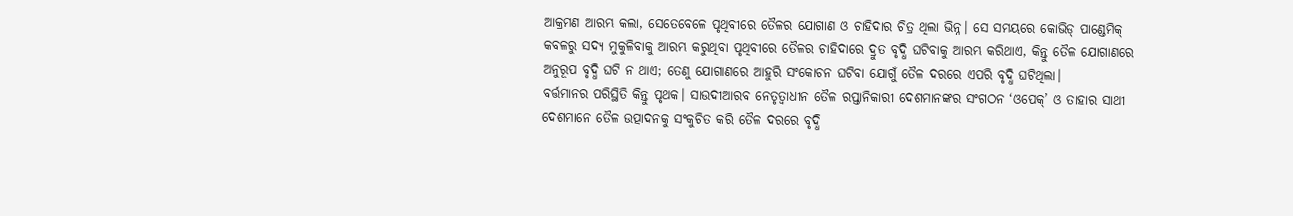ଆକ୍ରମଣ ଆରମ୍ଭ କଲା, ସେତେବେଳେ ପୃଥିବୀରେ ତୈଳର ଯୋଗାଣ ଓ ଚାହିଦାର ଚିତ୍ର ଥିଲା ଭିନ୍ନ। ସେ ସମୟରେ କୋଭିଡ୍ ପାଣ୍ଡେମିକ୍ କବଳରୁ ସଦ୍ୟ ମୁକୁଳିବାକୁ ଆରମ୍ଭ କରୁଥିବା ପୃଥିବୀରେ ତୈଳର ଚାହିଦାରେ ଦ୍ରୁତ ବୃଦ୍ଧି ଘଟିବାକୁ ଆରମ୍ଭ କରିଥାଏ, କିନ୍ତୁ ତୈଳ ଯୋଗାଣରେ ଅନୁରୂପ ବୃଦ୍ଧି ଘଟି ନ ଥାଏ; ତେଣୁ ଯୋଗାଣରେ ଆହୁରି ସଂକୋଚନ ଘଟିବା ଯୋଗୁଁ ତୈଳ ଦରରେ ଏପରି ବୃଦ୍ଧି ଘଟିଥିଲା।
ବର୍ତ୍ତମାନର ପରିସ୍ଥିତି କିନ୍ତୁ ପୃଥକ। ସାଉଦୀଆରବ ନେତୃତ୍ବାଧୀନ ତୈଳ ରପ୍ତାନିକାରୀ ଦେଶମାନଙ୍କର ସଂଗଠନ ‘ଓପେକ୍’ ଓ ତାହାର ସାଥୀ ଦେଶମାନେ ତୈଳ ଉତ୍ପାଦନକୁ ସଂକୁଚିତ କରି ତୈଳ ଦରରେ ବୃଦ୍ଧି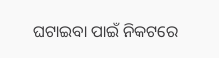ଘଟାଇବା ପାଇଁ ନିକଟରେ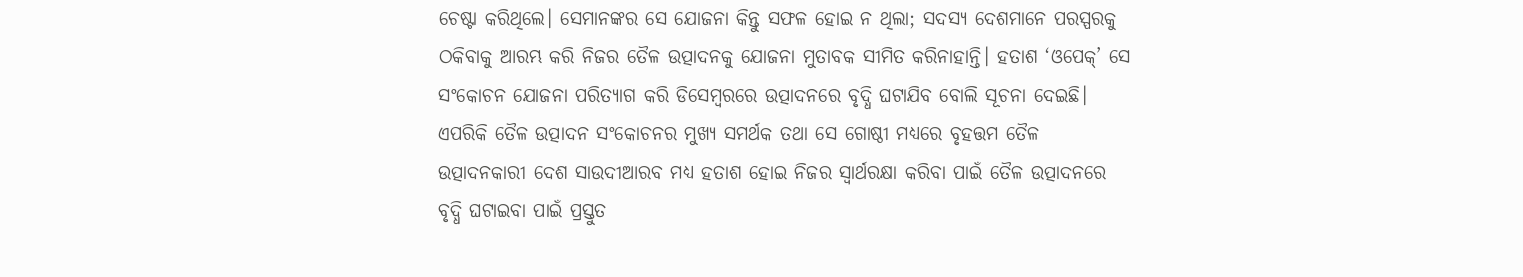ଚେଷ୍ଟା କରିଥିଲେ। ସେମାନଙ୍କର ସେ ଯୋଜନା କିନ୍ତୁ ସଫଳ ହୋଇ ନ ଥିଲା; ସଦସ୍ୟ ଦେଶମାନେ ପରସ୍ପରକୁ ଠକିବାକୁ ଆରମ୍ଭ କରି ନିଜର ତୈଳ ଉତ୍ପାଦନକୁ ଯୋଜନା ମୁତାବକ ସୀମିତ କରିନାହାନ୍ତି। ହତାଶ ‘ଓପେକ୍’ ସେ ସଂକୋଚନ ଯୋଜନା ପରିତ୍ୟାଗ କରି ଡିସେମ୍ବରରେ ଉତ୍ପାଦନରେ ବୃଦ୍ଧି ଘଟାଯିବ ବୋଲି ସୂଚନା ଦେଇଛି। ଏପରିକି ତୈଳ ଉତ୍ପାଦନ ସଂକୋଚନର ମୁଖ୍ୟ ସମର୍ଥକ ତଥା ସେ ଗୋଷ୍ଠୀ ମଧ୍ୟରେ ବୃହତ୍ତମ ତୈଳ ଉତ୍ପାଦନକାରୀ ଦେଶ ସାଉଦୀଆରବ ମଧ୍ୟ ହତାଶ ହୋଇ ନିଜର ସ୍ବାର୍ଥରକ୍ଷା କରିବା ପାଇଁ ତୈଳ ଉତ୍ପାଦନରେ ବୃଦ୍ଧି ଘଟାଇବା ପାଇଁ ପ୍ରସ୍ତୁତ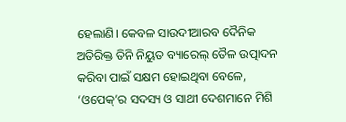ହେଲାଣି। କେବଳ ସାଉଦୀଆରବ ଦୈନିକ ଅତିରିକ୍ତ ତିନି ନିୟୁତ ବ୍ୟାରେଲ୍ ତୈଳ ଉତ୍ପାଦନ କରିବା ପାଇଁ ସକ୍ଷମ ହୋଇଥିବା ବେଳେ, ‘ଓପେକ୍’ର ସଦସ୍ୟ ଓ ସାଥୀ ଦେଶମାନେ ମିଶି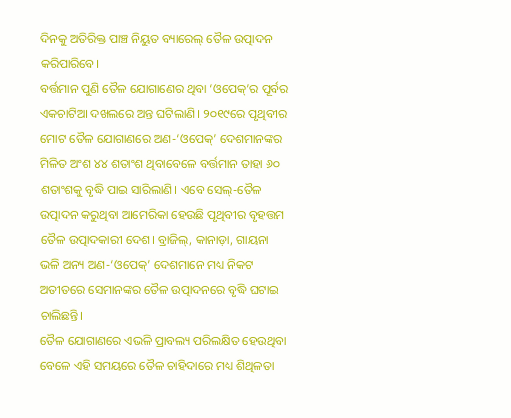ଦିନକୁ ଅତିରିକ୍ତ ପାଞ୍ଚ ନିୟୁତ ବ୍ୟାରେଲ୍ ତୈଳ ଉତ୍ପାଦନ କରିପାରିବେ।
ବର୍ତ୍ତମାନ ପୁଣି ତୈଳ ଯୋଗାଣ‌େର ଥିବା ‘ଓପେକ୍’ର ପୂର୍ବର ଏକଚାଟିଆ ଦଖଲରେ ଅନ୍ତ ଘଟିଲାଣି। ୨୦୧୯ରେ ପୃଥିବୀର ମୋଟ ତୈଳ ଯୋଗାଣରେ ଅଣ-‘ଓପେକ୍’ ଦେଶମାନଙ୍କର ମିଳିତ ଅଂଶ ୪୪ ଶତାଂଶ ଥିବାବେଳେ ବର୍ତ୍ତମାନ ତାହା ୬୦ ଶତାଂଶକୁ ବୃଦ୍ଧି ପାଇ ସାରିଲାଣି। ଏବେ ସେଲ୍-ତୈଳ ଉତ୍ପାଦନ କରୁଥିବା ଆମେରିକା ହେଉଛି ପୃଥିବୀର ବୃହତ୍ତମ ତୈଳ ଉତ୍ପାଦକାରୀ ଦେଶ। ବ୍ରାଜିଲ୍, କାନାଡ଼ା, ଗାୟନା ଭଳି ଅନ୍ୟ ଅଣ-‘ଓପେକ୍’ ଦେଶମାନେ ମଧ୍ୟ ନିକଟ ଅତୀତରେ ସେମାନଙ୍କର ତୈଳ ଉତ୍ପାଦନରେ ବୃଦ୍ଧି ଘଟାଇ ଚାଲିଛନ୍ତି।
ତୈଳ ଯୋଗାଣରେ ଏଭଳି ପ୍ରାବଲ୍ୟ ପରିଲକ୍ଷିତ ହେଉଥିବା ବେଳେ ଏହି ସମୟରେ ତୈଳ ଚାହିଦାରେ ମଧ୍ୟ ଶିଥିଳତା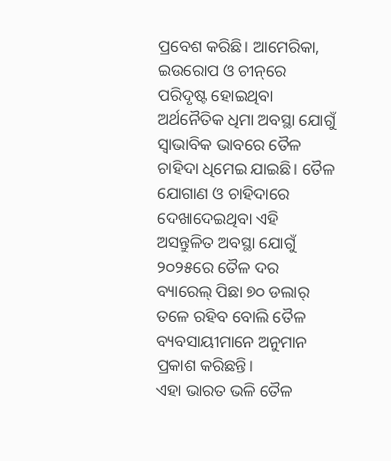ପ୍ରବେଶ କରିଛି। ଆମେରିକା, ଇଉରୋପ ଓ ଚୀନ୍‌ରେ ପରିଦୃଷ୍ଟ ହୋଇଥିବା ଅର୍ଥନୈତିକ ଧିମା ଅବସ୍ଥା ଯୋଗୁଁ ସ୍ବାଭାବିକ ଭାବରେ ତୈଳ ଚାହିଦା ଧିମେଇ ଯାଇଛି। ତୈଳ ଯୋଗାଣ ଓ ଚାହିଦାରେ ଦେଖାଦେଇଥିବା ଏହି ଅସନ୍ତୁଳିତ ଅବସ୍ଥା ଯୋଗୁଁ ୨୦୨୫ରେ ତୈଳ ଦର ବ୍ୟାରେଲ୍ ପିଛା ୭୦ ଡଲାର୍ ତଳେ ରହିବ ବୋଲି ତୈଳ ବ୍ୟବସାୟୀମାନେ ଅନୁମାନ ପ୍ରକାଶ କରିଛନ୍ତି।
ଏହା ଭାରତ ଭଳି ତୈଳ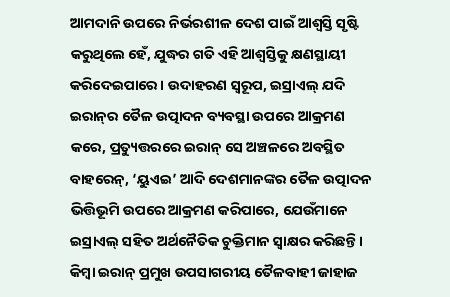ଆମଦାନି ଉପରେ ନିର୍ଭରଶୀଳ ଦେଶ ପାଇଁ ଆଶ୍ବସ୍ତି ସୃଷ୍ଟି କରୁଥିଲେ ହେଁ, ଯୁଦ୍ଧର ଗତି ଏହି ଆଶ୍ବସ୍ତିକୁ କ୍ଷଣସ୍ଥାୟୀ କରିଦେଇପାରେ। ଉଦାହରଣ ସ୍ବରୂପ, ଇସ୍ରାଏଲ୍ ଯଦି ଇରାନ୍‌ର ତୈଳ ଉତ୍ପାଦନ ବ୍ୟବସ୍ଥା ଉପରେ ଆକ୍ରମଣ କରେ, ପ୍ରତ୍ୟୁତ୍ତରରେ ଇରାନ୍ ସେ ଅଞ୍ଚଳରେ ଅବସ୍ଥିତ ବାହରେନ୍, ‘ୟୁଏଇ’ ଆଦି ଦେଶମାନଙ୍କର ତୈଳ ଉତ୍ପାଦନ ଭିତ୍ତିଭୂମି ଉପରେ ଆକ୍ରମଣ କରିପାରେ, ଯେଉଁମାନେ ଇସ୍ରାଏଲ୍ ସହିତ ଅର୍ଥନୈତିକ ଚୁକ୍ତିମାନ ସ୍ବାକ୍ଷର କରିଛନ୍ତି। କିମ୍ବା ଇରାନ୍ ପ୍ରମୁଖ ଉପସାଗରୀୟ ତୈଳବାହୀ ଜାହାଜ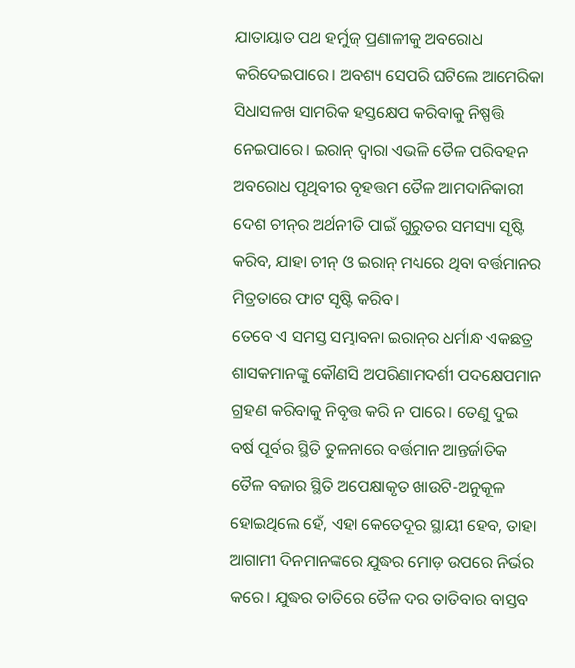ଯାତାୟାତ ପଥ ହର୍ମୁଜ୍ ପ୍ରଣାଳୀକୁ ଅବରୋଧ କରିଦେଇପାରେ। ଅବଶ୍ୟ ସେପରି ଘଟିଲେ ଆମେରିକା ସିଧାସଳଖ ସାମରିକ ହସ୍ତକ୍ଷେପ କରିବାକୁ ନିଷ୍ପତ୍ତି ନେଇପାରେ। ଇରାନ୍ ଦ୍ବାରା ଏଭଳି ତୈଳ ପରିବହନ ଅବରୋଧ ପୃଥିବୀର ବୃହତ୍ତମ ତୈଳ ଆମଦାନିକାରୀ ଦେଶ ଚୀନ୍‌ର ଅର୍ଥନୀତି ପାଇଁ ଗୁରୁତର ସମସ୍ୟା ସୃଷ୍ଟି କରିବ, ଯାହା ଚୀନ୍ ଓ ଇରାନ୍ ମଧ୍ୟରେ ଥିବା ବର୍ତ୍ତମାନର ମିତ୍ରତାରେ ଫାଟ ସୃଷ୍ଟି କରିବ।
ତେବେ ଏ ସମସ୍ତ ସମ୍ଭାବନା ଇରାନ୍‌ର ଧର୍ମାନ୍ଧ ଏକଛତ୍ର ଶାସକମାନଙ୍କୁ କୌଣସି ଅପରିଣାମଦର୍ଶୀ ପଦକ୍ଷେପମାନ ଗ୍ରହଣ କରିବାକୁ ନିବୃତ୍ତ କରି ନ ପାରେ। ତେଣୁ ଦୁଇ ବର୍ଷ ପୂର୍ବର ସ୍ଥିତି ତୁଳନାରେ ବର୍ତ୍ତମାନ ଆନ୍ତର୍ଜାତିକ ତୈଳ ବଜାର ସ୍ଥିତି ଅପେକ୍ଷାକୃତ ଖାଉଟି-ଅନୁକୂଳ ହୋଇଥିଲେ ହେଁ, ଏହା କେତେଦୂର ସ୍ଥାୟୀ ହେବ, ତାହା ଆଗାମୀ ଦିନମାନଙ୍କରେ ଯୁଦ୍ଧର ମୋଡ଼ ଉପରେ ନିର୍ଭର କରେ। ଯୁଦ୍ଧର ତାତିରେ ତୈଳ ଦର ତାତିବାର ବାସ୍ତବ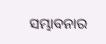ସମ୍ଭାବନାର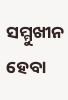ସମ୍ମୁଖୀନ ହେବା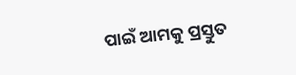ପାଇଁ ଆମକୁ ପ୍ରସ୍ତୁତ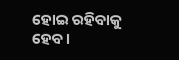ହୋଇ ରହିବାକୁ ହେବ।